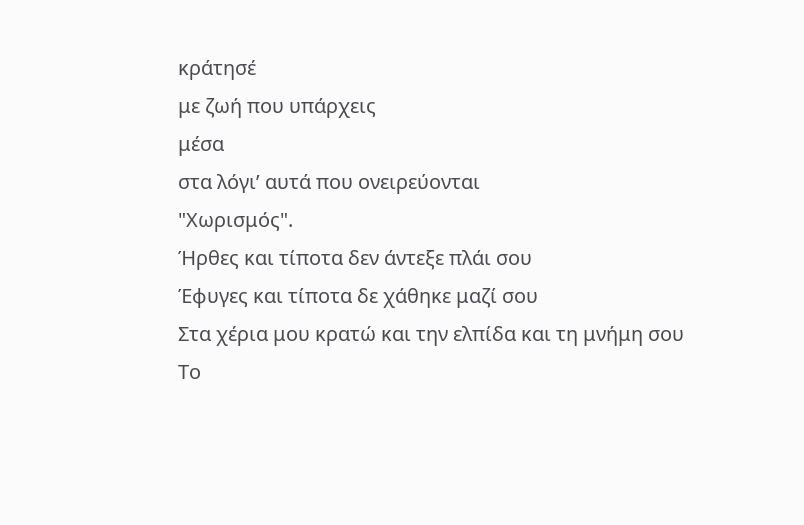κράτησέ
με ζωή που υπάρχεις
μέσα
στα λόγι’ αυτά που ονειρεύονται
"Χωρισμός".
Ήρθες και τίποτα δεν άντεξε πλάι σου
Έφυγες και τίποτα δε χάθηκε μαζί σου
Στα χέρια μου κρατώ και την ελπίδα και τη μνήμη σου
Το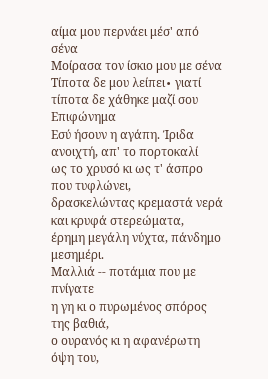αίμα μου περνάει μέσ' από σένα
Μοίρασα τον ίσκιο μου με σένα
Τίποτα δε μου λείπει∙ γιατί τίποτα δε χάθηκε μαζί σου
Επιφώνημα
Εσύ ήσουν η αγάπη. Ίριδα ανοιχτή, απ' το πορτοκαλί
ως το χρυσό κι ως τ' άσπρο που τυφλώνει,
δρασκελώντας κρεμαστά νερά και κρυφά στερεώματα,
έρημη μεγάλη νύχτα, πάνδημο μεσημέρι.
Μαλλιά -- ποτάμια που με πνίγατε
η γη κι ο πυρωμένος σπόρος της βαθιά,
ο ουρανός κι η αφανέρωτη όψη του,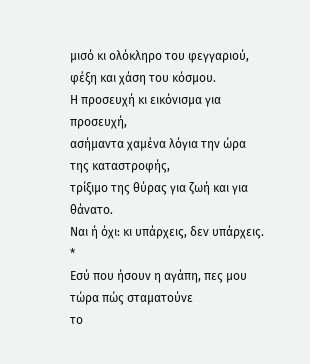μισό κι ολόκληρο του φεγγαριού,
φέξη και χάση του κόσμου.
Η προσευχή κι εικόνισμα για προσευχή,
ασήμαντα χαμένα λόγια την ώρα της καταστροφής,
τρίξιμο της θύρας για ζωή και για θάνατο.
Ναι ή όχι: κι υπάρχεις, δεν υπάρχεις.
*
Εσύ που ήσουν η αγάπη, πες μου τώρα πώς σταματούνε
το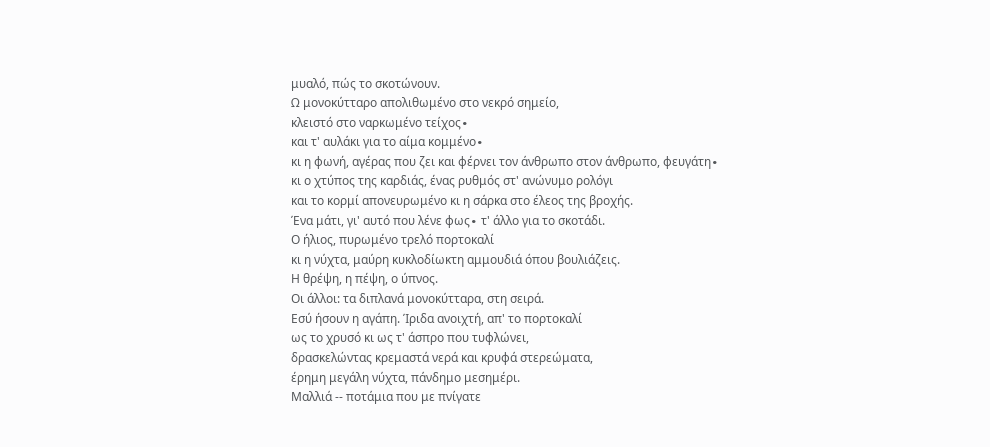μυαλό, πώς το σκοτώνουν.
Ω μονοκύτταρο απολιθωμένο στο νεκρό σημείο,
κλειστό στο ναρκωμένο τείχος∙
και τ' αυλάκι για το αίμα κομμένο∙
κι η φωνή, αγέρας που ζει και φέρνει τον άνθρωπο στον άνθρωπο, φευγάτη∙
κι ο χτύπος της καρδιάς, ένας ρυθμός στ' ανώνυμο ρολόγι
και το κορμί απονευρωμένο κι η σάρκα στο έλεος της βροχής.
Ένα μάτι, γι' αυτό που λένε φως∙ τ' άλλο για το σκοτάδι.
Ο ήλιος, πυρωμένο τρελό πορτοκαλί
κι η νύχτα, μαύρη κυκλοδίωκτη αμμουδιά όπου βουλιάζεις.
Η θρέψη, η πέψη, ο ύπνος.
Οι άλλοι: τα διπλανά μονοκύτταρα, στη σειρά.
Εσύ ήσουν η αγάπη. Ίριδα ανοιχτή, απ' το πορτοκαλί
ως το χρυσό κι ως τ' άσπρο που τυφλώνει,
δρασκελώντας κρεμαστά νερά και κρυφά στερεώματα,
έρημη μεγάλη νύχτα, πάνδημο μεσημέρι.
Μαλλιά -- ποτάμια που με πνίγατε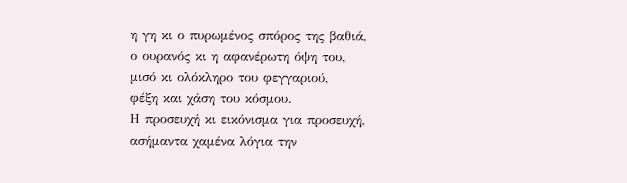η γη κι ο πυρωμένος σπόρος της βαθιά,
ο ουρανός κι η αφανέρωτη όψη του,
μισό κι ολόκληρο του φεγγαριού,
φέξη και χάση του κόσμου.
Η προσευχή κι εικόνισμα για προσευχή,
ασήμαντα χαμένα λόγια την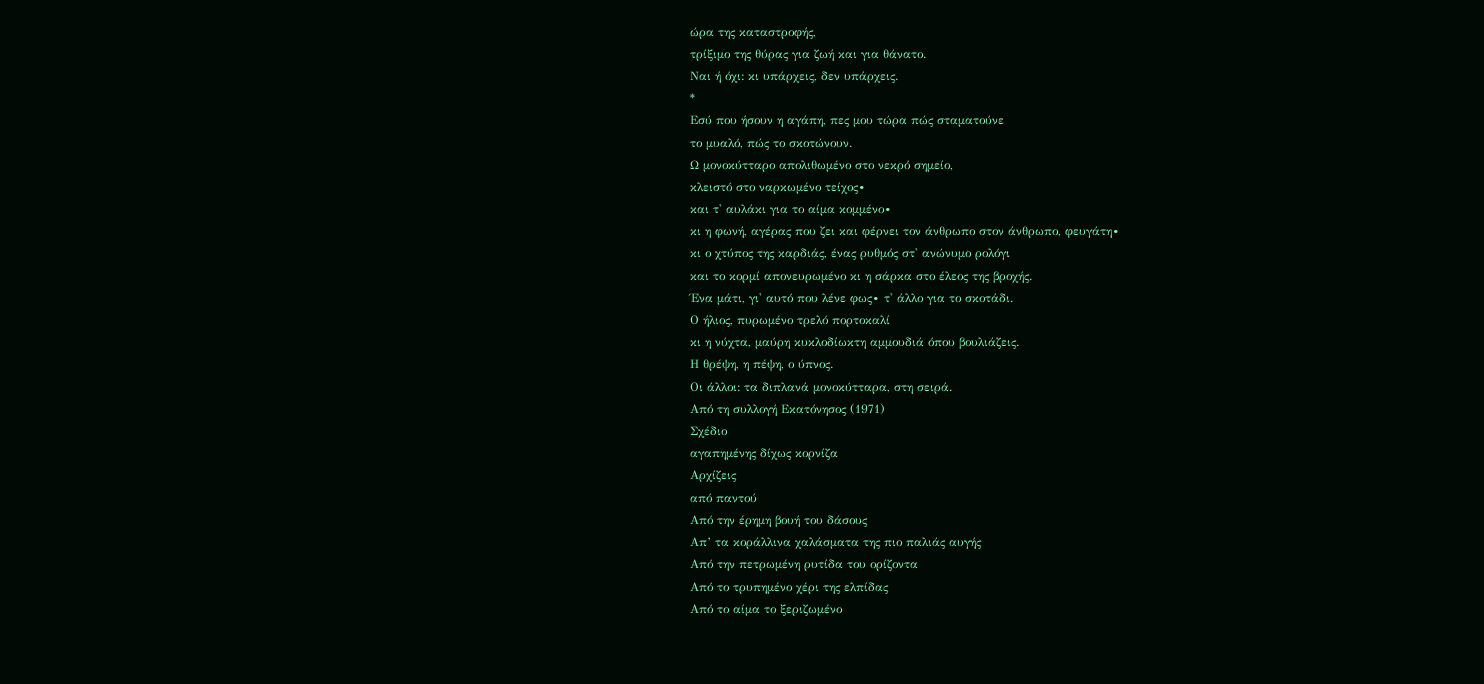ώρα της καταστροφής,
τρίξιμο της θύρας για ζωή και για θάνατο.
Ναι ή όχι: κι υπάρχεις, δεν υπάρχεις.
*
Εσύ που ήσουν η αγάπη, πες μου τώρα πώς σταματούνε
το μυαλό, πώς το σκοτώνουν.
Ω μονοκύτταρο απολιθωμένο στο νεκρό σημείο,
κλειστό στο ναρκωμένο τείχος∙
και τ' αυλάκι για το αίμα κομμένο∙
κι η φωνή, αγέρας που ζει και φέρνει τον άνθρωπο στον άνθρωπο, φευγάτη∙
κι ο χτύπος της καρδιάς, ένας ρυθμός στ' ανώνυμο ρολόγι
και το κορμί απονευρωμένο κι η σάρκα στο έλεος της βροχής.
Ένα μάτι, γι' αυτό που λένε φως∙ τ' άλλο για το σκοτάδι.
Ο ήλιος, πυρωμένο τρελό πορτοκαλί
κι η νύχτα, μαύρη κυκλοδίωκτη αμμουδιά όπου βουλιάζεις.
Η θρέψη, η πέψη, ο ύπνος.
Οι άλλοι: τα διπλανά μονοκύτταρα, στη σειρά.
Από τη συλλογή Εκατόνησος (1971)
Σχέδιο
αγαπημένης δίχως κορνίζα
Αρχίζεις
από παντού
Από την έρημη βουή του δάσους
Απ’ τα κοράλλινα χαλάσματα της πιο παλιάς αυγής
Από την πετρωμένη ρυτίδα του ορίζοντα
Από το τρυπημένο χέρι της ελπίδας
Από το αίμα το ξεριζωμένο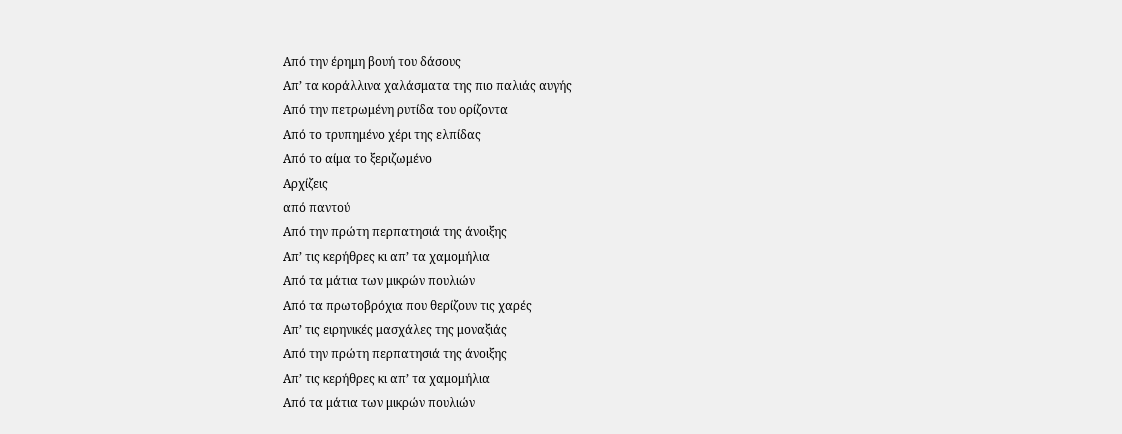Από την έρημη βουή του δάσους
Απ’ τα κοράλλινα χαλάσματα της πιο παλιάς αυγής
Από την πετρωμένη ρυτίδα του ορίζοντα
Από το τρυπημένο χέρι της ελπίδας
Από το αίμα το ξεριζωμένο
Αρχίζεις
από παντού
Από την πρώτη περπατησιά της άνοιξης
Απ’ τις κερήθρες κι απ’ τα χαμομήλια
Από τα μάτια των μικρών πουλιών
Από τα πρωτοβρόχια που θερίζουν τις χαρές
Απ’ τις ειρηνικές μασχάλες της μοναξιάς
Από την πρώτη περπατησιά της άνοιξης
Απ’ τις κερήθρες κι απ’ τα χαμομήλια
Από τα μάτια των μικρών πουλιών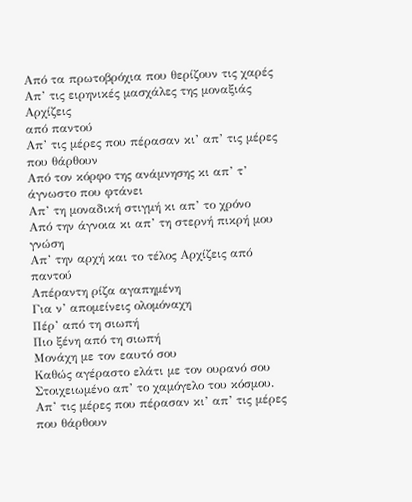Από τα πρωτοβρόχια που θερίζουν τις χαρές
Απ’ τις ειρηνικές μασχάλες της μοναξιάς
Αρχίζεις
από παντού
Απ’ τις μέρες που πέρασαν κι’ απ’ τις μέρες που θάρθουν
Από τον κόρφο της ανάμνησης κι απ’ τ’ άγνωστο που φτάνει
Απ’ τη μοναδική στιγμή κι απ’ το χρόνο
Από την άγνοια κι απ’ τη στερνή πικρή μου γνώση
Απ’ την αρχή και το τέλος Αρχίζεις από παντού
Απέραντη ρίζα αγαπημένη
Για ν’ απομείνεις ολομόναχη
Πέρ’ από τη σιωπή
Πιο ξένη από τη σιωπή
Μονάχη με τον εαυτό σου
Καθώς αγέραστο ελάτι με τον ουρανό σου
Στοιχειωμένο απ’ το χαμόγελο του κόσμου.
Απ’ τις μέρες που πέρασαν κι’ απ’ τις μέρες που θάρθουν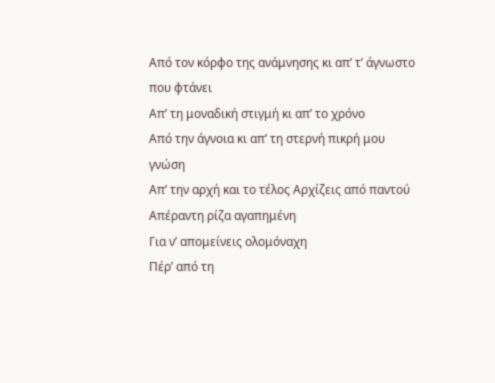Από τον κόρφο της ανάμνησης κι απ’ τ’ άγνωστο που φτάνει
Απ’ τη μοναδική στιγμή κι απ’ το χρόνο
Από την άγνοια κι απ’ τη στερνή πικρή μου γνώση
Απ’ την αρχή και το τέλος Αρχίζεις από παντού
Απέραντη ρίζα αγαπημένη
Για ν’ απομείνεις ολομόναχη
Πέρ’ από τη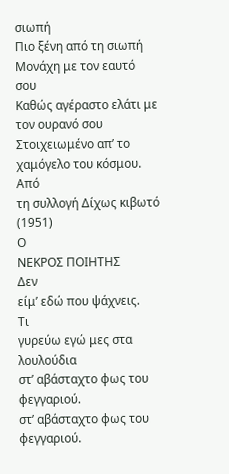σιωπή
Πιο ξένη από τη σιωπή
Μονάχη με τον εαυτό σου
Καθώς αγέραστο ελάτι με τον ουρανό σου
Στοιχειωμένο απ’ το χαμόγελο του κόσμου.
Από
τη συλλογή Δίχως κιβωτό (1951)
Ο
ΝΕΚΡΟΣ ΠΟΙΗΤΗΣ
Δεν
είμ’ εδώ που ψάχνεις.
Τι
γυρεύω εγώ μες στα λουλούδια
στ’ αβάσταχτο φως του φεγγαριού.
στ’ αβάσταχτο φως του φεγγαριού.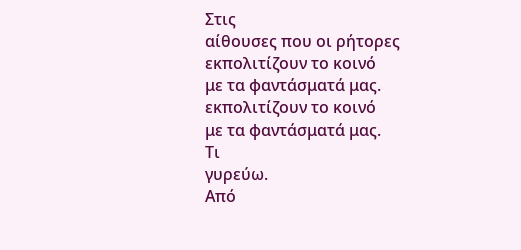Στις
αίθουσες που οι ρήτορες
εκπολιτίζουν το κοινό
με τα φαντάσματά μας.
εκπολιτίζουν το κοινό
με τα φαντάσματά μας.
Τι
γυρεύω.
Από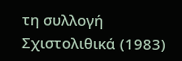τη συλλογή Σχιστολιθικά (1983)